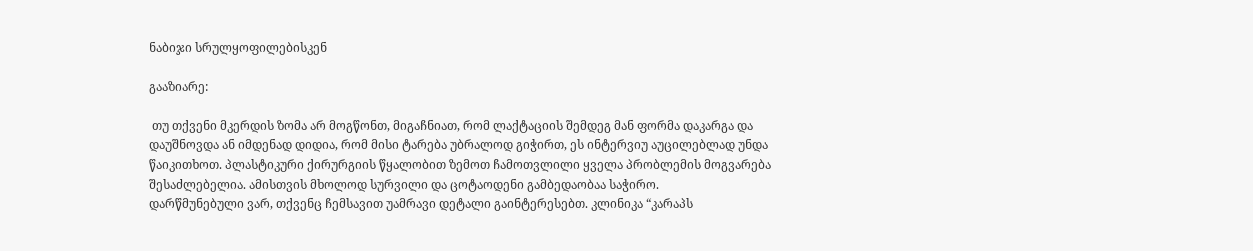ნაბიჯი სრულყოფილებისკენ

გააზიარე:

 თუ თქვენი მკერდის ზომა არ მოგწონთ, მიგაჩნიათ, რომ ლაქტაციის შემდეგ მან ფორმა დაკარგა და დაუშნოვდა ან იმდენად დიდია, რომ მისი ტარება უბრალოდ გიჭირთ, ეს ინტერვიუ აუცილებლად უნდა წაიკითხოთ. პლასტიკური ქირურგიის წყალობით ზემოთ ჩამოთვლილი ყველა პრობლემის მოგვარება შესაძლებელია. ამისთვის მხოლოდ სურვილი და ცოტაოდენი გამბედაობაა საჭირო.
დარწმუნებული ვარ, თქვენც ჩემსავით უამრავი დეტალი გაინტერესებთ. კლინიკა “კარაპს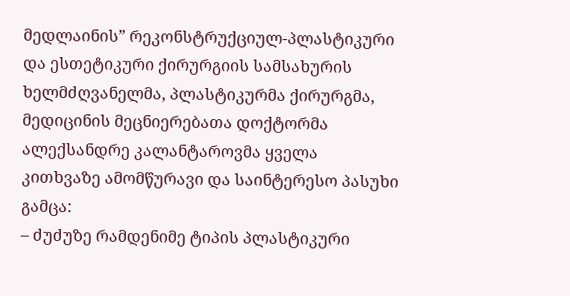მედლაინის” რეკონსტრუქციულ-პლასტიკური და ესთეტიკური ქირურგიის სამსახურის ხელმძღვანელმა, პლასტიკურმა ქირურგმა, მედიცინის მეცნიერებათა დოქტორმა ალექსანდრე კალანტაროვმა ყველა კითხვაზე ამომწურავი და საინტერესო პასუხი გამცა:
– ძუძუზე რამდენიმე ტიპის პლასტიკური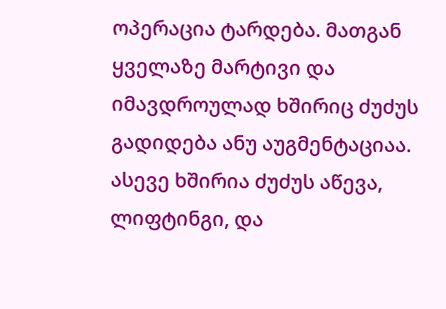ოპერაცია ტარდება. მათგან ყველაზე მარტივი და იმავდროულად ხშირიც ძუძუს გადიდება ანუ აუგმენტაციაა. ასევე ხშირია ძუძუს აწევა, ლიფტინგი, და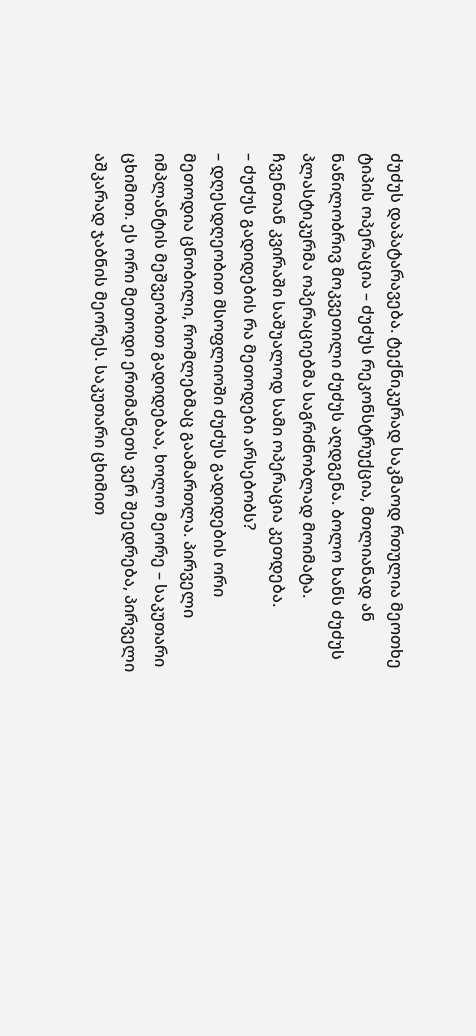ძუძუს დაპატარავება. ტექნიკურად საკმაოდ რთულია მეოთხე ტიპის ოპერაცია – ძუძუს რეკონსტრუქცია, მთლიანად ან ნაწილობრივ მოკვეთილი ძუძუს აღდგენა. ბოლო ხანს ძუძუს პლასტიკურმა ოპერაციებმა საგრძნობლად მოიმატა. ჩვენთან კვირაში საშუალოდ სამი ოპერაცია კეთდება.
– ძუძუს გადიდების რა მეთოდები არსებობს?
– დღესდღეობით მსოფლიოში ძუძუს გადიდების ორი მეთოდია ცნობილი, რომლებმაც გაამართლა. პირველი იმპლანტის მეშვეობით გადიდებაა, ხოლო მეორე – საკუთარი ცხიმით. ეს ორი მეთოდი ერთმანეთს ვერ შეედრება, პირველი აშკარად ჯაბნის მეორეს. საკუთარი ცხიმით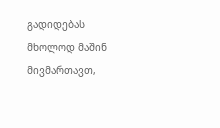გადიდებას მხოლოდ მაშინ მივმართავთ,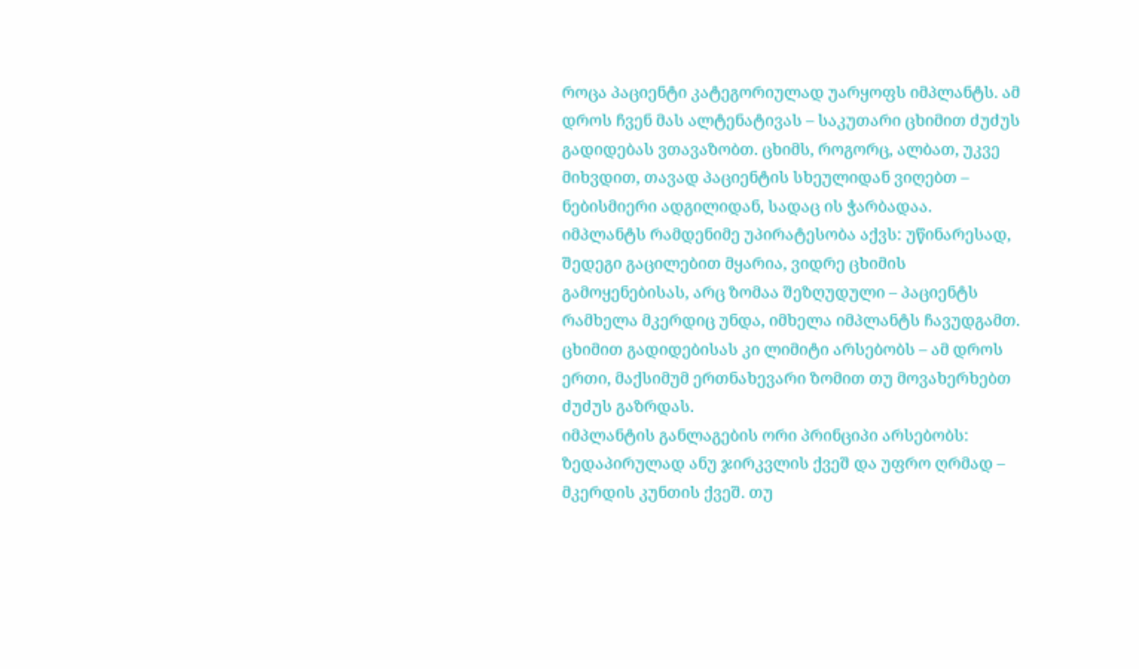როცა პაციენტი კატეგორიულად უარყოფს იმპლანტს. ამ დროს ჩვენ მას ალტენატივას – საკუთარი ცხიმით ძუძუს გადიდებას ვთავაზობთ. ცხიმს, როგორც, ალბათ, უკვე მიხვდით, თავად პაციენტის სხეულიდან ვიღებთ – ნებისმიერი ადგილიდან, სადაც ის ჭარბადაა.
იმპლანტს რამდენიმე უპირატესობა აქვს: უწინარესად, შედეგი გაცილებით მყარია, ვიდრე ცხიმის გამოყენებისას, არც ზომაა შეზღუდული – პაციენტს რამხელა მკერდიც უნდა, იმხელა იმპლანტს ჩავუდგამთ. ცხიმით გადიდებისას კი ლიმიტი არსებობს – ამ დროს ერთი, მაქსიმუმ ერთნახევარი ზომით თუ მოვახერხებთ ძუძუს გაზრდას.
იმპლანტის განლაგების ორი პრინციპი არსებობს: ზედაპირულად ანუ ჯირკვლის ქვეშ და უფრო ღრმად – მკერდის კუნთის ქვეშ. თუ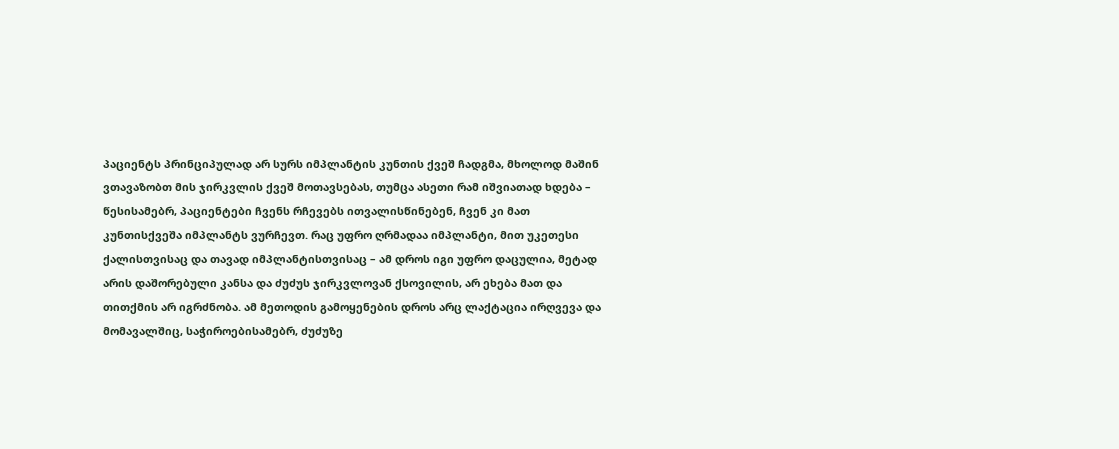პაციენტს პრინციპულად არ სურს იმპლანტის კუნთის ქვეშ ჩადგმა, მხოლოდ მაშინ ვთავაზობთ მის ჯირკვლის ქვეშ მოთავსებას, თუმცა ასეთი რამ იშვიათად ხდება – წესისამებრ, პაციენტები ჩვენს რჩევებს ითვალისწინებენ, ჩვენ კი მათ კუნთისქვეშა იმპლანტს ვურჩევთ. რაც უფრო ღრმადაა იმპლანტი, მით უკეთესი ქალისთვისაც და თავად იმპლანტისთვისაც – ამ დროს იგი უფრო დაცულია, მეტად არის დაშორებული კანსა და ძუძუს ჯირკვლოვან ქსოვილის, არ ეხება მათ და თითქმის არ იგრძნობა. ამ მეთოდის გამოყენების დროს არც ლაქტაცია ირღვევა და მომავალშიც, საჭიროებისამებრ, ძუძუზე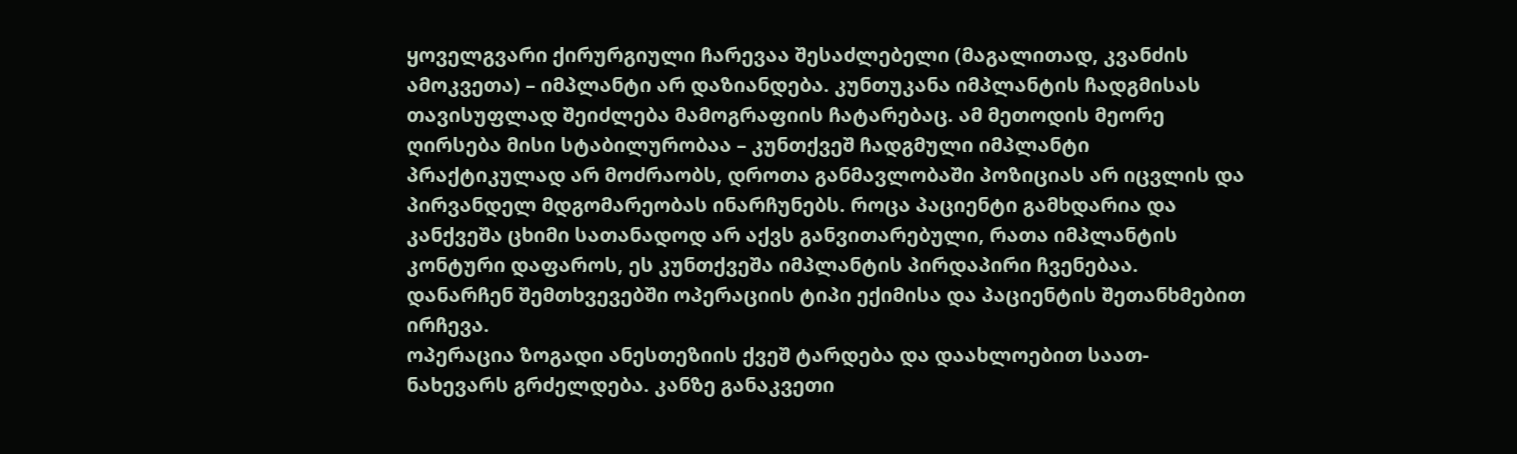ყოველგვარი ქირურგიული ჩარევაა შესაძლებელი (მაგალითად, კვანძის ამოკვეთა) – იმპლანტი არ დაზიანდება. კუნთუკანა იმპლანტის ჩადგმისას თავისუფლად შეიძლება მამოგრაფიის ჩატარებაც. ამ მეთოდის მეორე ღირსება მისი სტაბილურობაა – კუნთქვეშ ჩადგმული იმპლანტი პრაქტიკულად არ მოძრაობს, დროთა განმავლობაში პოზიციას არ იცვლის და პირვანდელ მდგომარეობას ინარჩუნებს. როცა პაციენტი გამხდარია და კანქვეშა ცხიმი სათანადოდ არ აქვს განვითარებული, რათა იმპლანტის კონტური დაფაროს, ეს კუნთქვეშა იმპლანტის პირდაპირი ჩვენებაა. დანარჩენ შემთხვევებში ოპერაციის ტიპი ექიმისა და პაციენტის შეთანხმებით ირჩევა.
ოპერაცია ზოგადი ანესთეზიის ქვეშ ტარდება და დაახლოებით საათ-ნახევარს გრძელდება. კანზე განაკვეთი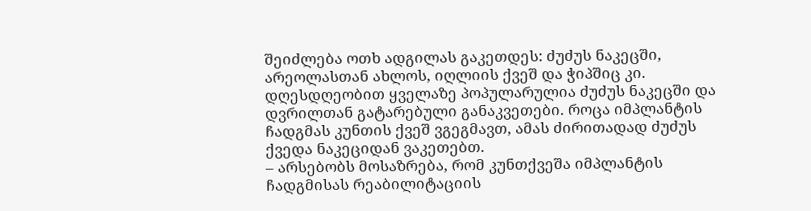შეიძლება ოთხ ადგილას გაკეთდეს: ძუძუს ნაკეცში, არეოლასთან ახლოს, იღლიის ქვეშ და ჭიპშიც კი. დღესდღეობით ყველაზე პოპულარულია ძუძუს ნაკეცში და დვრილთან გატარებული განაკვეთები. როცა იმპლანტის ჩადგმას კუნთის ქვეშ ვგეგმავთ, ამას ძირითადად ძუძუს ქვედა ნაკეციდან ვაკეთებთ.
– არსებობს მოსაზრება, რომ კუნთქვეშა იმპლანტის ჩადგმისას რეაბილიტაციის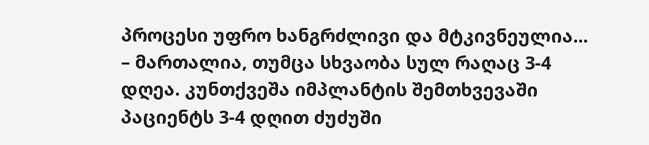პროცესი უფრო ხანგრძლივი და მტკივნეულია...
– მართალია, თუმცა სხვაობა სულ რაღაც 3-4 დღეა. კუნთქვეშა იმპლანტის შემთხვევაში პაციენტს 3-4 დღით ძუძუში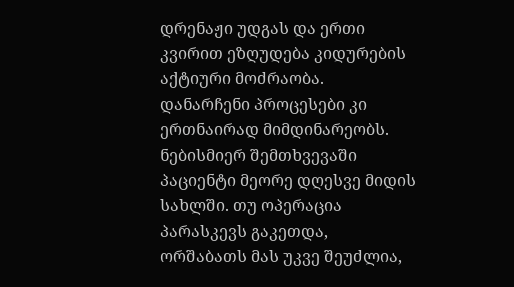დრენაჟი უდგას და ერთი კვირით ეზღუდება კიდურების აქტიური მოძრაობა. დანარჩენი პროცესები კი ერთნაირად მიმდინარეობს. ნებისმიერ შემთხვევაში პაციენტი მეორე დღესვე მიდის სახლში. თუ ოპერაცია პარასკევს გაკეთდა, ორშაბათს მას უკვე შეუძლია,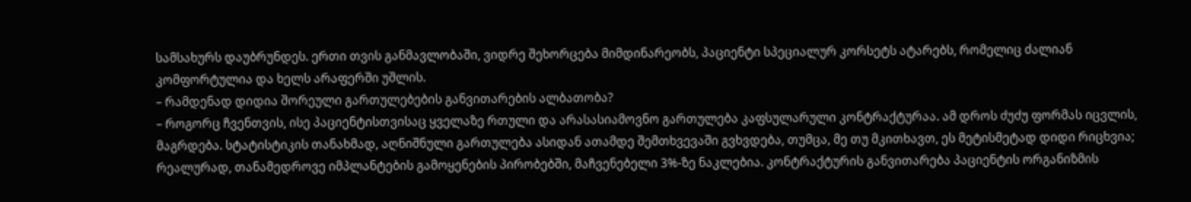სამსახურს დაუბრუნდეს. ერთი თვის განმავლობაში, ვიდრე შეხორცება მიმდინარეობს, პაციენტი სპეციალურ კორსეტს ატარებს, რომელიც ძალიან კომფორტულია და ხელს არაფერში უშლის.
– რამდენად დიდია შორეული გართულებების განვითარების ალბათობა?
– როგორც ჩვენთვის, ისე პაციენტისთვისაც ყველაზე რთული და არასასიამოვნო გართულება კაფსულარული კონტრაქტურაა. ამ დროს ძუძუ ფორმას იცვლის, მაგრდება. სტატისტიკის თანახმად, აღნიშნული გართულება ასიდან ათამდე შემთხვევაში გვხვდება, თუმცა, მე თუ მკითხავთ, ეს მეტისმეტად დიდი რიცხვია; რეალურად, თანამედროვე იმპლანტების გამოყენების პირობებში, მაჩვენებელი 3%-ზე ნაკლებია. კონტრაქტურის განვითარება პაციენტის ორგანიზმის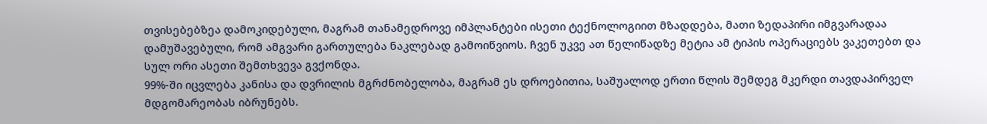თვისებებზეა დამოკიდებული, მაგრამ თანამედროვე იმპლანტები ისეთი ტექნოლოგიით მზადდება, მათი ზედაპირი იმგვარადაა დამუშავებული, რომ ამგვარი გართულება ნაკლებად გამოიწვიოს. ჩვენ უკვე ათ წელიწადზე მეტია ამ ტიპის ოპერაციებს ვაკეთებთ და სულ ორი ასეთი შემთხვევა გვქონდა.
99%-ში იცვლება კანისა და დვრილის მგრძნობელობა, მაგრამ ეს დროებითია, საშუალოდ ერთი წლის შემდეგ მკერდი თავდაპირველ მდგომარეობას იბრუნებს.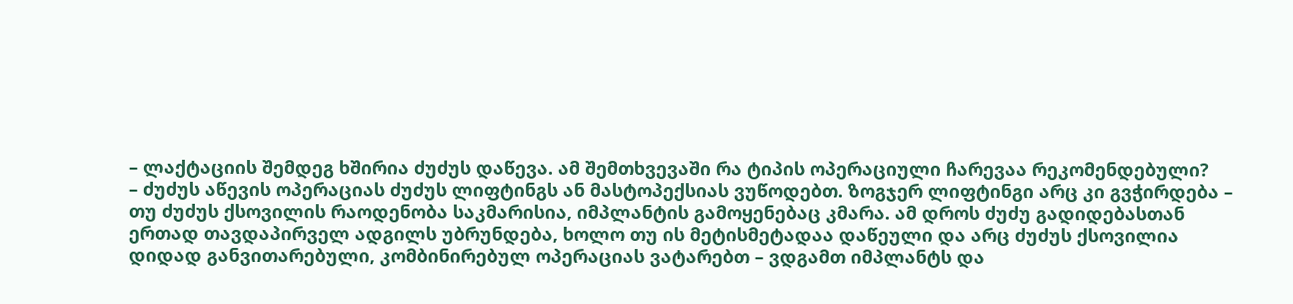– ლაქტაციის შემდეგ ხშირია ძუძუს დაწევა. ამ შემთხვევაში რა ტიპის ოპერაციული ჩარევაა რეკომენდებული?
– ძუძუს აწევის ოპერაციას ძუძუს ლიფტინგს ან მასტოპექსიას ვუწოდებთ. ზოგჯერ ლიფტინგი არც კი გვჭირდება – თუ ძუძუს ქსოვილის რაოდენობა საკმარისია, იმპლანტის გამოყენებაც კმარა. ამ დროს ძუძუ გადიდებასთან ერთად თავდაპირველ ადგილს უბრუნდება, ხოლო თუ ის მეტისმეტადაა დაწეული და არც ძუძუს ქსოვილია დიდად განვითარებული, კომბინირებულ ოპერაციას ვატარებთ – ვდგამთ იმპლანტს და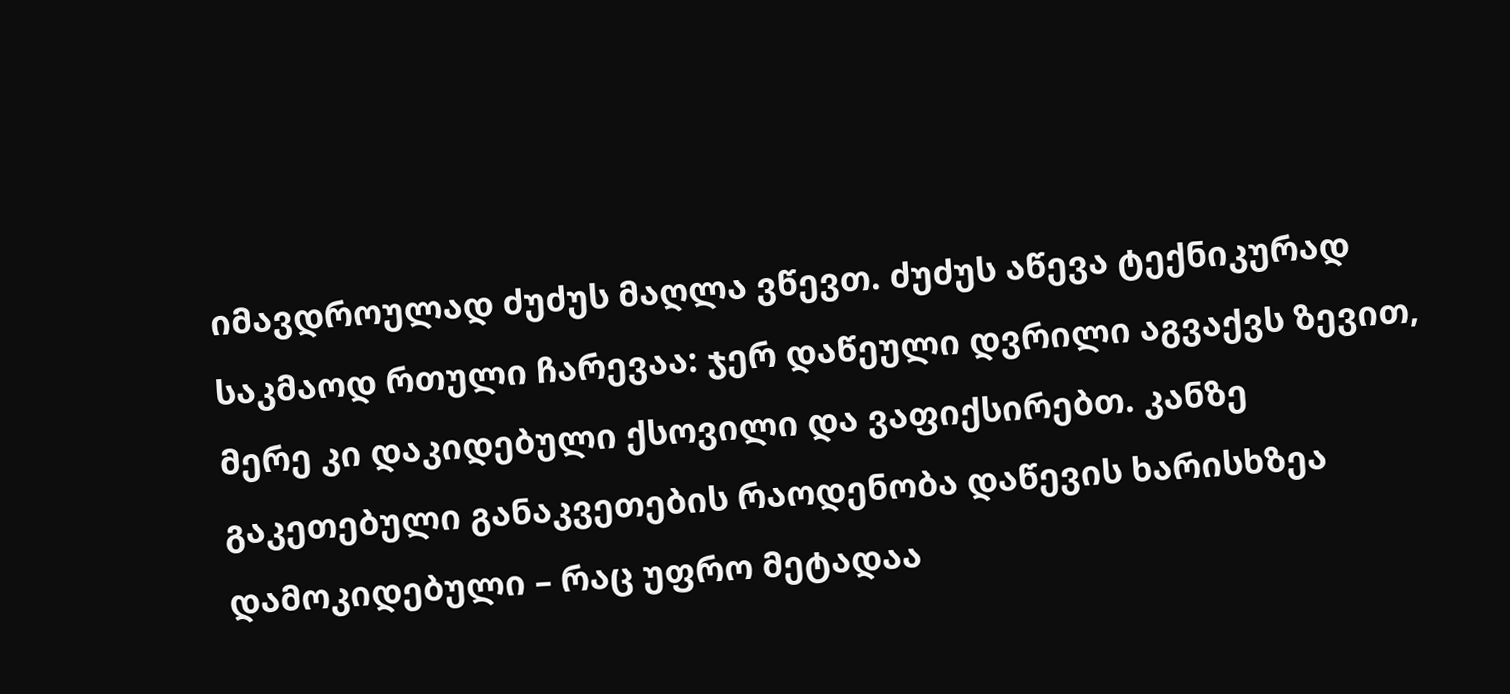იმავდროულად ძუძუს მაღლა ვწევთ. ძუძუს აწევა ტექნიკურად საკმაოდ რთული ჩარევაა: ჯერ დაწეული დვრილი აგვაქვს ზევით, მერე კი დაკიდებული ქსოვილი და ვაფიქსირებთ. კანზე გაკეთებული განაკვეთების რაოდენობა დაწევის ხარისხზეა დამოკიდებული – რაც უფრო მეტადაა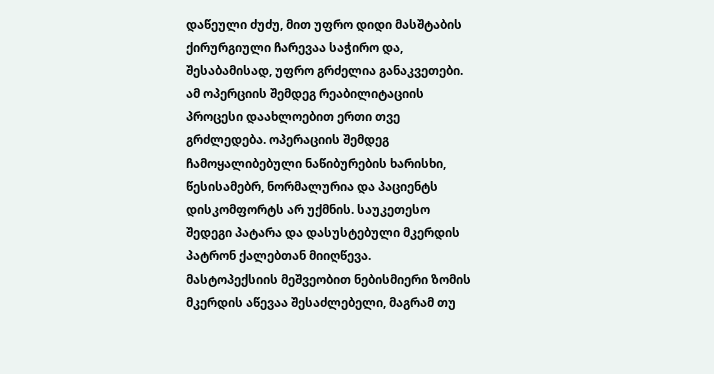დაწეული ძუძუ, მით უფრო დიდი მასშტაბის ქირურგიული ჩარევაა საჭირო და, შესაბამისად, უფრო გრძელია განაკვეთები. ამ ოპერციის შემდეგ რეაბილიტაციის პროცესი დაახლოებით ერთი თვე გრძლედება. ოპერაციის შემდეგ ჩამოყალიბებული ნაწიბურების ხარისხი, წესისამებრ, ნორმალურია და პაციენტს დისკომფორტს არ უქმნის. საუკეთესო შედეგი პატარა და დასუსტებული მკერდის პატრონ ქალებთან მიიღწევა.
მასტოპექსიის მეშვეობით ნებისმიერი ზომის მკერდის აწევაა შესაძლებელი, მაგრამ თუ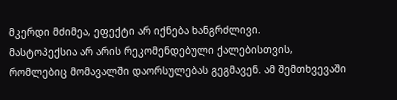მკერდი მძიმეა, ეფექტი არ იქნება ხანგრძლივი.
მასტოპექსია არ არის რეკომენდებული ქალებისთვის, რომლებიც მომავალში დაორსულებას გეგმავენ. ამ შემთხვევაში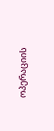ოპერაციის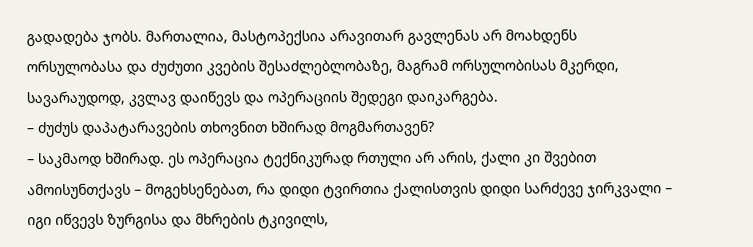გადადება ჯობს. მართალია, მასტოპექსია არავითარ გავლენას არ მოახდენს ორსულობასა და ძუძუთი კვების შესაძლებლობაზე, მაგრამ ორსულობისას მკერდი, სავარაუდოდ, კვლავ დაიწევს და ოპერაციის შედეგი დაიკარგება.
– ძუძუს დაპატარავების თხოვნით ხშირად მოგმართავენ?
– საკმაოდ ხშირად. ეს ოპერაცია ტექნიკურად რთული არ არის, ქალი კი შვებით ამოისუნთქავს – მოგეხსენებათ, რა დიდი ტვირთია ქალისთვის დიდი სარძევე ჯირკვალი – იგი იწვევს ზურგისა და მხრების ტკივილს,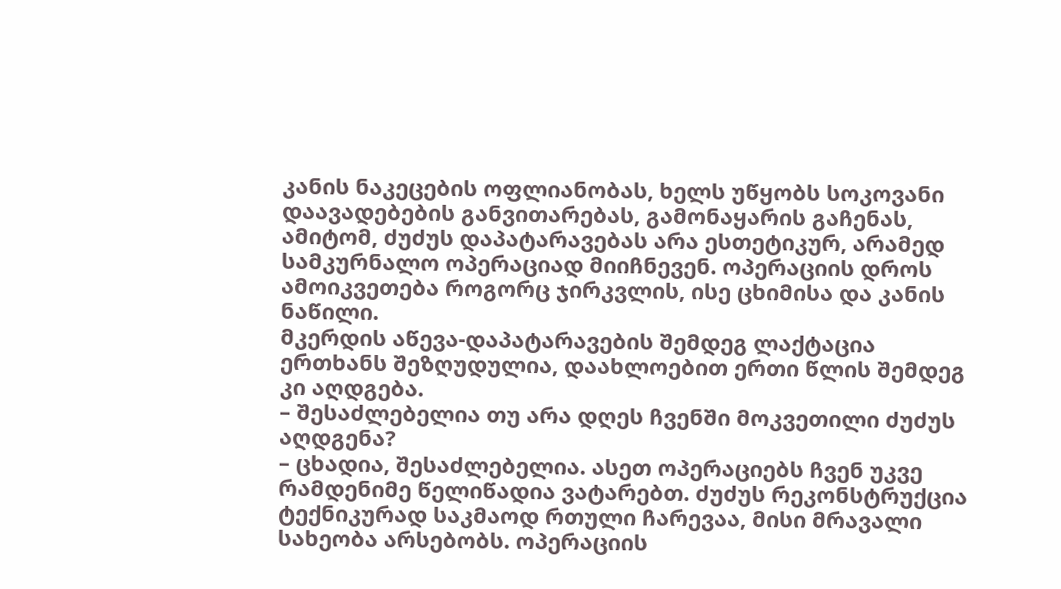კანის ნაკეცების ოფლიანობას, ხელს უწყობს სოკოვანი დაავადებების განვითარებას, გამონაყარის გაჩენას, ამიტომ, ძუძუს დაპატარავებას არა ესთეტიკურ, არამედ სამკურნალო ოპერაციად მიიჩნევენ. ოპერაციის დროს ამოიკვეთება როგორც ჯირკვლის, ისე ცხიმისა და კანის ნაწილი.
მკერდის აწევა-დაპატარავების შემდეგ ლაქტაცია ერთხანს შეზღუდულია, დაახლოებით ერთი წლის შემდეგ კი აღდგება.
– შესაძლებელია თუ არა დღეს ჩვენში მოკვეთილი ძუძუს აღდგენა?
– ცხადია, შესაძლებელია. ასეთ ოპერაციებს ჩვენ უკვე რამდენიმე წელიწადია ვატარებთ. ძუძუს რეკონსტრუქცია ტექნიკურად საკმაოდ რთული ჩარევაა, მისი მრავალი სახეობა არსებობს. ოპერაციის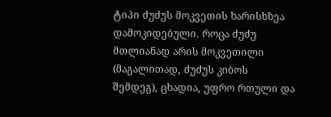ტიპი ძუძუს მოკვეთის ხარისხზეა დამოკიდებული. როცა ძუძუ მთლიანად არის მოკვეთილი (მაგალითად, ძუძუს კიბოს შემდეგ), ცხადია, უფრო რთული და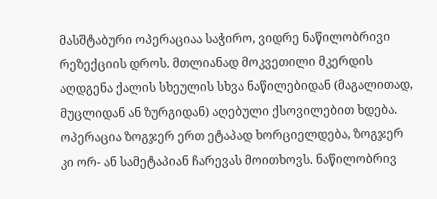მასშტაბური ოპერაციაა საჭირო, ვიდრე ნაწილობრივი რეზექციის დროს. მთლიანად მოკვეთილი მკერდის აღდგენა ქალის სხეულის სხვა ნაწილებიდან (მაგალითად, მუცლიდან ან ზურგიდან) აღებული ქსოვილებით ხდება. ოპერაცია ზოგჯერ ერთ ეტაპად ხორციელდება, ზოგჯერ კი ორ- ან სამეტაპიან ჩარევას მოითხოვს. ნაწილობრივ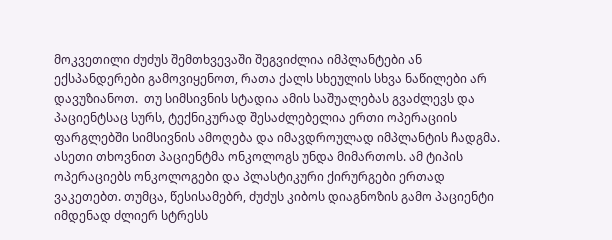მოკვეთილი ძუძუს შემთხვევაში შეგვიძლია იმპლანტები ან ექსპანდერები გამოვიყენოთ, რათა ქალს სხეულის სხვა ნაწილები არ დავუზიანოთ.  თუ სიმსივნის სტადია ამის საშუალებას გვაძლევს და პაციენტსაც სურს, ტექნიკურად შესაძლებელია ერთი ოპერაციის ფარგლებში სიმსივნის ამოღება და იმავდროულად იმპლანტის ჩადგმა. ასეთი თხოვნით პაციენტმა ონკოლოგს უნდა მიმართოს. ამ ტიპის ოპერაციებს ონკოლოგები და პლასტიკური ქირურგები ერთად ვაკეთებთ. თუმცა, წესისამებრ, ძუძუს კიბოს დიაგნოზის გამო პაციენტი იმდენად ძლიერ სტრესს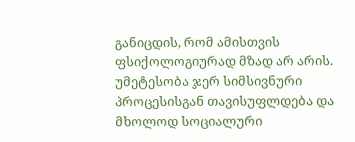განიცდის, რომ ამისთვის ფსიქოლოგიურად მზად არ არის. უმეტესობა ჯერ სიმსივნური პროცესისგან თავისუფლდება და მხოლოდ სოციალური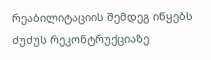რეაბილიტაციის შემდეგ იწყებს ძუძუს რეკონტრუქციაზე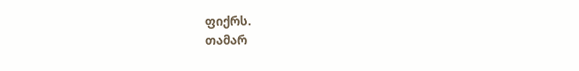ფიქრს.
თამარ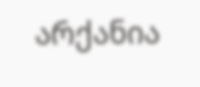არქანია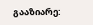გააზიარე: